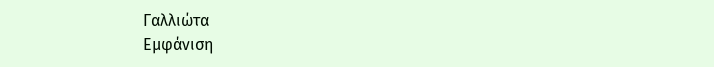Γαλλιώτα
Εμφάνιση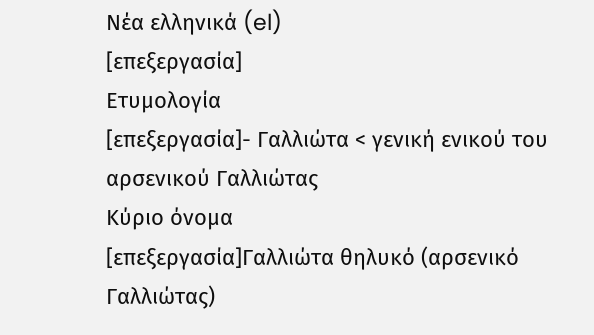Νέα ελληνικά (el)
[επεξεργασία]
Ετυμολογία
[επεξεργασία]- Γαλλιώτα < γενική ενικού του αρσενικού Γαλλιώτας
Κύριο όνομα
[επεξεργασία]Γαλλιώτα θηλυκό (αρσενικό Γαλλιώτας)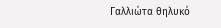Γαλλιώτα θηλυκό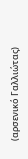(αρσενικό Γαλλιώτας)